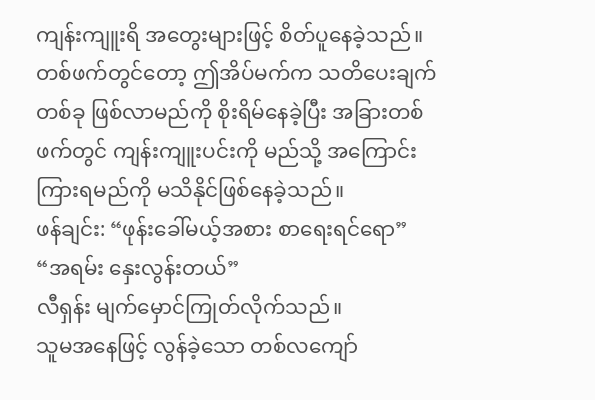ကျန်းကျူးရိ အတွေးများဖြင့် စိတ်ပူနေခဲ့သည်။
တစ်ဖက်တွင်တော့ ဤအိပ်မက်က သတိပေးချက်တစ်ခု ဖြစ်လာမည်ကို စိုးရိမ်နေခဲ့ပြီး အခြားတစ်ဖက်တွင် ကျန်းကျူးပင်းကို မည်သို့ အကြောင်းကြားရမည်ကို မသိနိုင်ဖြစ်နေခဲ့သည်။
ဖန်ချင်း: “ဖုန်းခေါ်မယ့်အစား စာရေးရင်ရော”
“အရမ်း နှေးလွန်းတယ်”
လီရှန်း မျက်မှောင်ကြုတ်လိုက်သည်။
သူမအနေဖြင့် လွန်ခဲ့သော တစ်လကျော်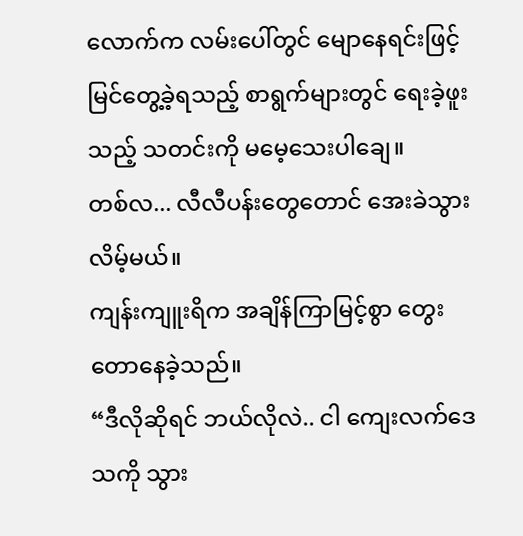လောက်က လမ်းပေါ်တွင် မျောနေရင်းဖြင့်မြင်တွေ့ခဲ့ရသည့် စာရွက်များတွင် ရေးခဲ့ဖူးသည့် သတင်းကို မမေ့သေးပါချေ။
တစ်လ... လီလီပန်းတွေတောင် အေးခဲသွားလိမ့်မယ်။
ကျန်းကျူးရိက အချိန်ကြာမြင့်စွာ တွေးတောနေခဲ့သည်။
“ဒီလိုဆိုရင် ဘယ်လိုလဲ.. ငါ ကျေးလက်ဒေသကို သွား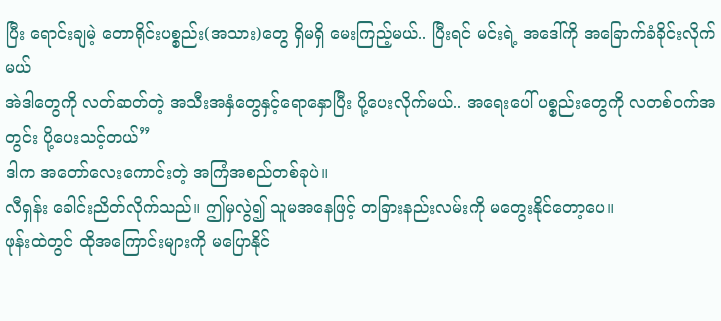ပြီး ရောင်းချမဲ့ တောရိုင်းပစ္စည်း(အသား)တွေ ရှိမရှိ မေးကြည့်မယ်.. ပြီးရင် မင်းရဲ့ အဒေါ်ကို အခြောက်ခံခိုင်းလိုက်မယ်
အဲဒါတွေကို လတ်ဆတ်တဲ့ အသီးအနှံတွေနှင့်ရောနှောပြီး ပို့ပေးလိုက်မယ်.. အရေးပေါ် ပစ္စည်းတွေကို လတစ်ဝက်အတွင်း ပို့ပေးသင့်တယ်”
ဒါက အတော်လေးကောင်းတဲ့ အကြံအစည်တစ်ခုပဲ။
လီရှန်း ခေါင်းညိတ်လိုက်သည်။ ဤမှလွဲ၍ သူမအနေဖြင့် တခြားနည်းလမ်းကို မတွေးနိုင်တော့ပေ။
ဖုန်းထဲတွင် ထိုအကြောင်းများကို မပြောနိုင်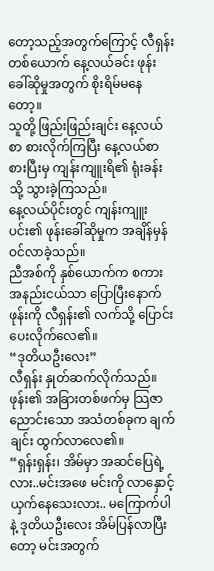တော့သည့်အတွက်ကြောင့် လီရှန်းတစ်ယောက် နေ့လယ်ခင်း ဖုန်းခေါ်ဆိုမှုအတွက် စိုးရိမ်မနေတော့။
သူတို့ ဖြည်းဖြည်းချင်း နေ့လယ်စာ စားလိုက်ကြပြီး နေ့လယ်စာ စားပြီးမှ ကျန်းကျူးရိ၏ ရုံးခန်းသို့ သွားခဲ့ကြသည်။
နေ့လယ်ပိုင်းတွင် ကျန်းကျူးပင်း၏ ဖုန်းခေါ်ဆိုမှုက အချိန်မှန် ဝင်လာခဲ့သည်။
ညီအစ်ကို နှစ်ယောက်က စကားအနည်းငယ်သာ ပြောပြီးနောက် ဖုန်းကို လီရှန်း၏ လက်သို့ ပြောင်းပေးလိုက်လေ၏။
“ဒုတိယဦးလေး”
လီရှန်း နှုတ်ဆက်လိုက်သည်။
ဖုန်း၏ အခြားတစ်ဖက်မှ သြဇာညောင်းသော အသံတစ်ခုက ချက်ချင်း ထွက်လာလေ၏။
“ရှန်းရှန်း၊ အိမ်မှာ အဆင်ပြေရဲ့လား..မင်းအဖေ မင်းကို လာနှောင့်ယှက်နေသေးလား.. မကြောက်ပါနဲ့ ဒုတိယဦးလေး အိမ်ပြန်လာပြီးတော့ မင်းအတွက်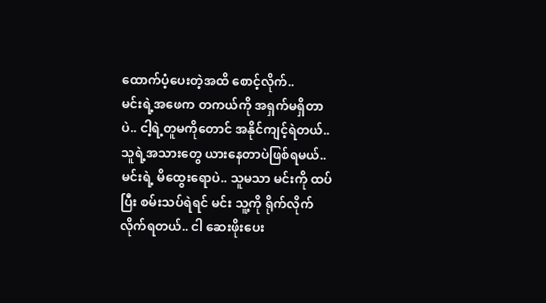ထောက်ပံ့ပေးတဲ့အထိ စောင့်လိုက်..
မင်းရဲ့အဖေက တကယ်ကို အရှက်မရှိတာပဲ.. ငါ့ရဲ့တူမကိုတောင် အနိုင်ကျင့်ရဲတယ်.. သူရဲ့အသားတွေ ယားနေတာပဲဖြစ်ရမယ်..
မင်းရဲ့ မိထွေးရောပဲ.. သူမသာ မင်းကို ထပ်ပြီး စမ်းသပ်ရဲရင် မင်း သူ့ကို ရိုက်လိုက်လိုက်ရတယ်.. ငါ ဆေးဖိုးပေး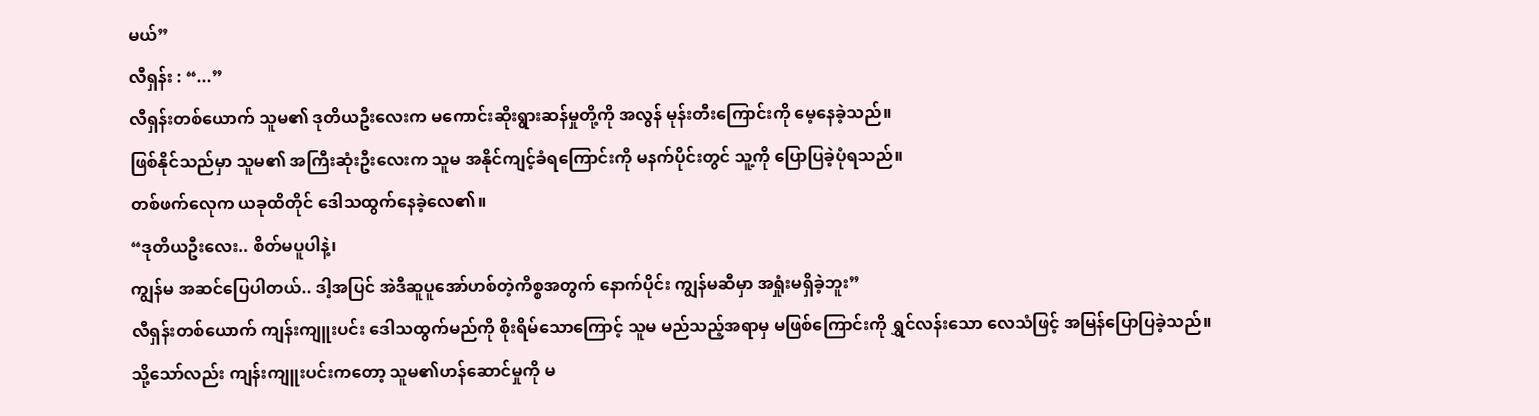မယ်”
လီရှန်း : “...”
လီရှန်းတစ်ယောက် သူမ၏ ဒုတိယဦးလေးက မကောင်းဆိုးရွားဆန်မှုတို့ကို အလွန် မုန်းတီးကြောင်းကို မေ့နေခဲ့သည်။
ဖြစ်နိုင်သည်မှာ သူမ၏ အကြီးဆုံးဦးလေးက သူမ အနိုင်ကျင့်ခံရကြောင်းကို မနက်ပိုင်းတွင် သူ့ကို ပြောပြခဲ့ပုံရသည်။
တစ်ဖက်လေုက ယခုထိတိုင် ဒေါသထွက်နေခဲ့လေ၏။
“ဒုတိယဦးလေး.. စိတ်မပူပါနဲ့၊
ကျွန်မ အဆင်ပြေပါတယ်.. ဒါ့အပြင် အဲဒီဆူပူအော်ဟစ်တဲ့ကိစ္စအတွက် နောက်ပိုင်း ကျွန်မဆီမှာ အရှုံးမရှိခဲ့ဘူး”
လီရှန်းတစ်ယောက် ကျန်းကျူးပင်း ဒေါသထွက်မည်ကို စိုးရိမ်သောကြောင့် သူမ မည်သည့်အရာမှ မဖြစ်ကြောင်းကို ရွှင်လန်းသော လေသံဖြင့် အမြန်ပြောပြခဲ့သည်။
သို့သော်လည်း ကျန်းကျူးပင်းကတော့ သူမ၏ဟန်ဆောင်မှုကို မ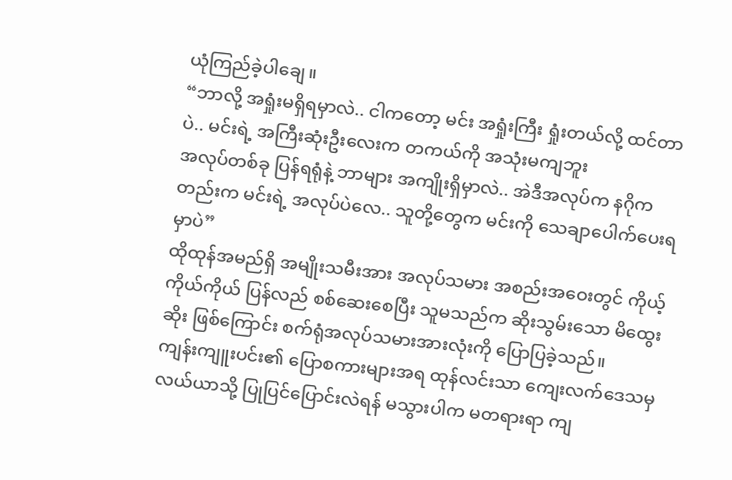ယုံကြည်ခဲ့ပါချေ။
“ဘာလို့ အရှုံးမရှိရမှာလဲ.. ငါကတော့ မင်း အရှုံးကြီး ရှုံးတယ်လို့ ထင်တာပဲ.. မင်းရဲ့ အကြီးဆုံးဦးလေးက တကယ်ကို အသုံးမကျဘူး
အလုပ်တစ်ခု ပြန်ရရုံနဲ့ ဘာများ အကျိုးရှိမှာလဲ.. အဲဒီအလုပ်က နဂိုကတည်းက မင်းရဲ့ အလုပ်ပဲလေ.. သူတို့တွေက မင်းကို သေချာပေါက်ပေးရမှာပဲ”
ထိုထုန်အမည်ရှိ အမျိုးသမီးအား အလုပ်သမား အစည်းအဝေးတွင် ကိုယ့်ကိုယ်ကိုယ် ပြန်လည် စစ်ဆေးစေပြီး သူမသည်က ဆိုးသွမ်းသော မိထွေးဆိုး ဖြစ်ကြောင်း စက်ရုံအလုပ်သမားအားလုံးကို ပြောပြခဲ့သည်။
ကျန်းကျူးပင်း၏ ပြောစကားများအရ ထုန်လင်းသာ ကျေးလက်ဒေသမှ လယ်ယာသို့ ပြုပြင်ပြောင်းလဲရန် မသွားပါက မတရားရာ ကျ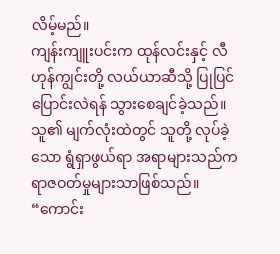လိမ့်မည်။
ကျန်းကျူးပင်းက ထုန်လင်းနှင့် လီဟုန်ကျွင်းတို့ လယ်ယာဆီသို့ ပြုပြင်ပြောင်းလဲရန် သွားစေချင်ခဲ့သည်။
သူ၏ မျက်လုံးထဲတွင် သူတို့ လုပ်ခဲ့သော ရွံရှာဖွယ်ရာ အရာများသည်က ရာဇဝတ်မှုများသာဖြစ်သည်။
“ကောင်း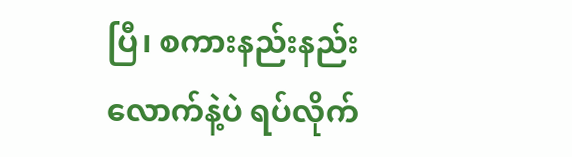ပြီ၊ စကားနည်းနည်းလောက်နဲ့ပဲ ရပ်လိုက်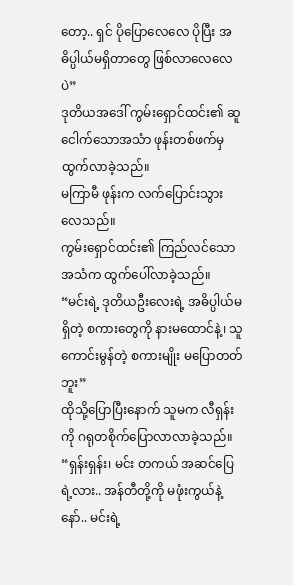တော့.. ရှင် ပိုပြောလေလေ ပိုပြီး အဓိပ္ပါယ်မရှိတာတွေ ဖြစ်လာလေလေပဲ”
ဒုတိယအဒေါ် ကွမ်းရှောင်ထင်း၏ ဆူငေါက်သောအသံာ ဖုန်းတစ်ဖက်မှ ထွက်လာခဲ့သည်။
မကြာမီ ဖုန်းက လက်ပြောင်းသွားလေသည်။
ကွမ်းရှောင်ထင်း၏ ကြည်လင်သော အသံက ထွက်ပေါ်လာခဲ့သည်။
“မင်းရဲ့ ဒုတိယဦးလေးရဲ့ အဓိပ္ပါယ်မရှိတဲ့ စကားတွေကို နားမထောင်နဲ့၊ သူ ကောင်းမွန်တဲ့ စကားမျိုး မပြောတတ်ဘူး”
ထိုသို့ပြောပြီးနောက် သူမက လီရှန်းကို ဂရုတစိုက်ပြောလာလာခဲ့သည်။
“ရှန်းရှန်း၊ မင်း တကယ် အဆင်ပြေရဲ့လား.. အန်တီတို့ကို မဖုံးကွယ်နဲ့နော်.. မင်းရဲ့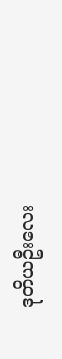ဒုတိယဦးလေး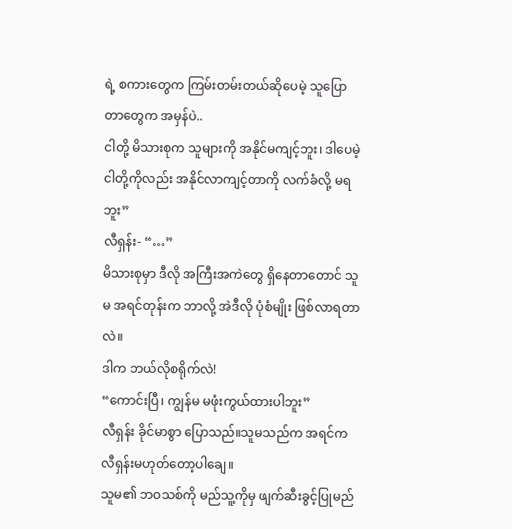ရဲ့ စကားတွေက ကြမ်းတမ်းတယ်ဆိုပေမဲ့ သူပြောတာတွေက အမှန်ပဲ..
ငါတို့ မိသားစုက သူများကို အနိုင်မကျင့်ဘူး၊ ဒါပေမဲ့ ငါတို့ကိုလည်း အနိုင်လာကျင့်တာကို လက်ခံလို့ မရဘူး”
လီရှန်း- “…”
မိသားစုမှာ ဒီလို အကြီးအကဲတွေ ရှိနေတာတောင် သူမ အရင်တုန်းက ဘာလို့ အဲဒီလို ပုံစံမျိုး ဖြစ်လာရတာလဲ။
ဒါက ဘယ်လိုစရိုက်လဲ!
“ကောင်းပြီ၊ ကျွန်မ မဖုံးကွယ်ထားပါဘူး”
လီရှန်း ခိုင်မာစွာ ပြောသည်။သူမသည်က အရင်က လီရှန်းမဟုတ်တော့ပါချေ။
သူမ၏ ဘဝသစ်ကို မည်သူ့ကိုမှ ဖျက်ဆီးခွင့်ပြုမည်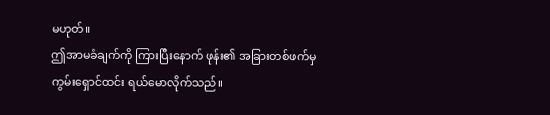မဟုတ်။
ဤအာမခံချက်ကို ကြားပြီးနောက် ဖုန်း၏ အခြားတစ်ဖက်မှ ကွမ်းရှောင်ထင်း ရယ်မောလိုက်သည်။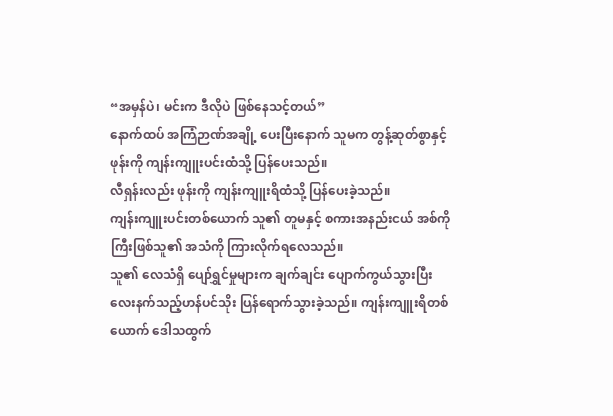“အမှန်ပဲ၊ မင်းက ဒီလိုပဲ ဖြစ်နေသင့်တယ်”
နောက်ထပ် အကြံဉာဏ်အချို့ ပေးပြီးနောက် သူမက တွန့်ဆုတ်စွာနှင့် ဖုန်းကို ကျန်းကျူးပင်းထံသို့ ပြန်ပေးသည်။
လီရှန်းလည်း ဖုန်းကို ကျန်းကျူးရိထံသို့ ပြန်ပေးခဲ့သည်။
ကျန်းကျူးပင်းတစ်ယောက် သူ၏ တူမနှင့် စကားအနည်းငယ် အစ်ကိုကြီးဖြစ်သူ၏ အသံကို ကြားလိုက်ရလေသည်။
သူ၏ လေသံရှိ ပျော်ရွှင်မှုများက ချက်ချင်း ပျောက်ကွယ်သွားပြီး လေးနက်သည့်ဟန်ပင်သိုး ပြန်ရောက်သွားခဲ့သည်။ ကျန်းကျူးရိတစ်ယောက် ဒေါသထွက်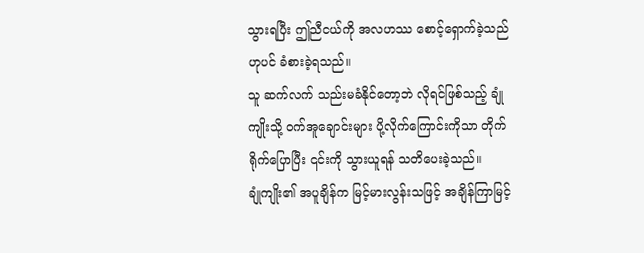သွားရပြီး ဤညီငယ်ကို အလဟဿ စောင့်ရှောက်ခဲ့သည်ဟုပင် ခံစားခဲ့ရသည်။
သူ ဆက်လက် သည်းမခံနိုင်တော့ဘဲ လိုရင်ဖြစ်သည့် ချုံကျိုးသို့ ဝက်အူချောင်းများ ပို့လိုက်ကြောင်းကိုသာ တိုက်ရိုက်ပြောပြီး ၎င်းကို သွားယူရန် သတိပေးခဲ့သည်။
ချုံကျိုး၏ အပူချိန်က မြင့်မားလွန်းသဖြင့် အချိန်ကြာမြင့်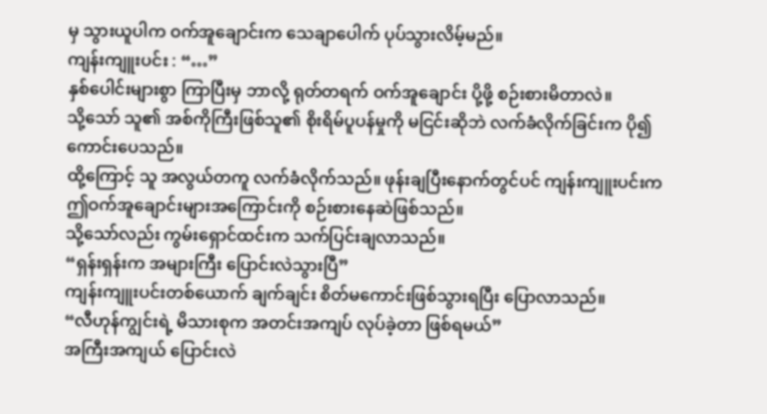မှ သွားယူပါက ဝက်အူချောင်းက သေချာပေါက် ပုပ်သွားလိမ့်မည်။
ကျန်းကျူးပင်း : “…”
နှစ်ပေါင်းများစွာ ကြာပြီးမှ ဘာလို့ ရုတ်တရက် ဝက်အူချောင်း ပို့ဖို့ စဉ်းစားမိတာလဲ။
သို့သော် သူ၏ အစ်ကိုကြီးဖြစ်သူ၏ စိုးရိမ်ပူပန်မှုကို မငြင်းဆိုဘဲ လက်ခံလိုက်ခြင်းက ပို၍ ကောင်းပေသည်။
ထို့ကြောင့် သူ အလွယ်တကူ လက်ခံလိုက်သည်။ ဖုန်းချပြီးနောက်တွင်ပင် ကျန်းကျူးပင်းက ဤဝက်အူချောင်းများအကြောင်းကို စဉ်းစားနေဆဲဖြစ်သည်။
သို့သော်လည်း ကွမ်းရှောင်ထင်းက သက်ပြင်းချလာသည်။
“ရှန်းရှန်းက အများကြီး ပြောင်းလဲသွားပြီ”
ကျန်းကျူးပင်းတစ်ယောက် ချက်ချင်း စိတ်မကောင်းဖြစ်သွားရပြီး ပြောလာသည်။
“လီဟုန်ကျွင်းရဲ့ မိသားစုက အတင်းအကျပ် လုပ်ခဲ့တာ ဖြစ်ရမယ်”
အကြီးအကျယ် ပြောင်းလဲ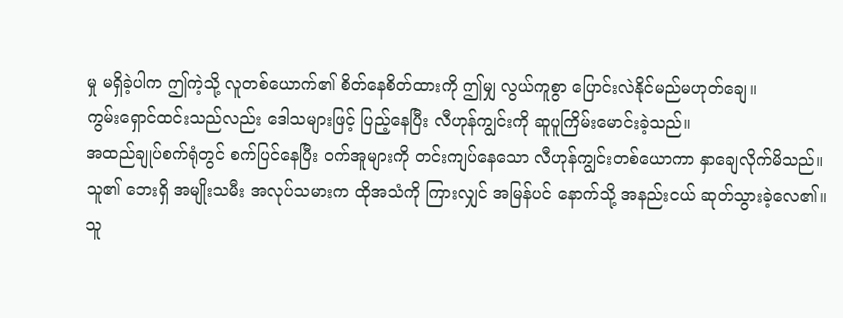မှု မရှိခဲ့ပါက ဤကဲ့သို့ လူတစ်ယောက်၏ စိတ်နေစိတ်ထားကို ဤမျှ လွယ်ကူစွာ ပြောင်းလဲနိုင်မည်မဟုတ်ချေ။
ကွမ်းရှောင်ထင်းသည်လည်း ဒေါသများဖြင့် ပြည့်နေပြီး လီဟုန်ကျွင်းကို ဆူပူကြိမ်းမောင်းခဲ့သည်။
အထည်ချုပ်စက်ရုံတွင် စက်ပြင်နေပြီး ဝက်အူများကို တင်းကျပ်နေသော လီဟုန်ကျွင်းတစ်ယောကာ နှာချေလိုက်မိသည်။ သူ၏ ဘေးရှိ အမျိုးသမီး အလုပ်သမားက ထိုအသံကို ကြားလျှင် အမြန်ပင် နောက်သို့ အနည်းငယ် ဆုတ်သွားခဲ့လေ၏။
သူ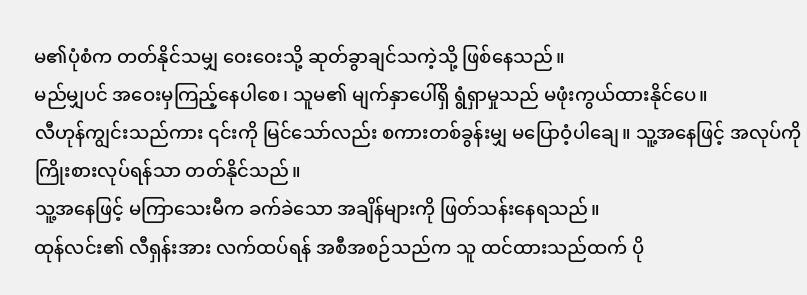မ၏ပုံစံက တတ်နိုင်သမျှ ဝေးဝေးသို့ ဆုတ်ခွာချင်သကဲ့သို့ ဖြစ်နေသည်။
မည်မျှပင် အဝေးမှကြည့်နေပါစေ၊ သူမ၏ မျက်နှာပေါ်ရှိ ရွံရှာမှုသည် မဖုံးကွယ်ထားနိုင်ပေ။
လီဟုန်ကျွင်းသည်ကား ၎င်းကို မြင်သော်လည်း စကားတစ်ခွန်းမျှ မပြောဝံ့ပါချေ။ သူ့အနေဖြင့် အလုပ်ကို ကြိုးစားလုပ်ရန်သာ တတ်နိုင်သည်။
သူ့အနေဖြင့် မကြာသေးမီက ခက်ခဲသော အချိန်များကို ဖြတ်သန်းနေရသည်။
ထုန်လင်း၏ လီရှန်းအား လက်ထပ်ရန် အစီအစဉ်သည်က သူ ထင်ထားသည်ထက် ပို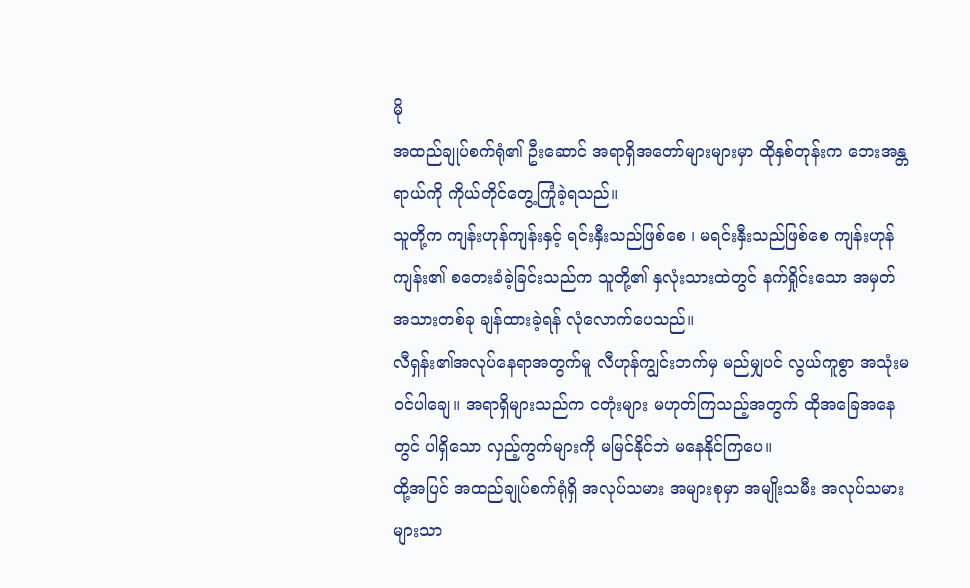မို
အထည်ချုပ်စက်ရုံ၏ ဦးဆောင် အရာရှိအတော်များများမှာ ထိုနှစ်တုန်းက ဘေးအန္တရာယ်ကို ကိုယ်တိုင်တွေ့ကြုံခဲ့ရသည်။
သူတို့က ကျန်းဟုန်ကျန်းနှင့် ရင်းနှီးသည်ဖြစ်စေ ၊ မရင်းနှီးသည်ဖြစ်စေ ကျန်းဟုန်ကျန်း၏ စတေးခံခဲ့ခြင်းသည်က သူတို့၏ နှလုံးသားထဲတွင် နက်ရှိုင်းသော အမှတ်အသားတစ်ခု ချန်ထားခဲ့ရန် လုံလောက်ပေသည်။
လီရှန်း၏အလုပ်နေရာအတွက်မူ လီဟုန်ကျွင်းဘက်မှ မည်မျှပင် လွယ်ကူစွာ အသုံးမဝင်ပါချေ။ အရာရှိများသည်က ငတုံးများ မဟုတ်ကြသည့်အတွက် ထိုအခြေအနေတွင် ပါရှိသော လှည့်ကွက်များကို မမြင်နိုင်ဘဲ မနေနိုင်ကြပေ။
ထို့အပြင် အထည်ချုပ်စက်ရုံရှိ အလုပ်သမား အများစုမှာ အမျိုးသမီး အလုပ်သမားများသာ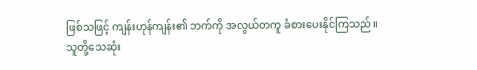ဖြစ်သဖြင့် ကျန်းဟုန်ကျန်း၏ ဘက်ကို အလွယ်တကူ ခံစားပေးနိုင်ကြသည်။
သူတို့သေဆုံး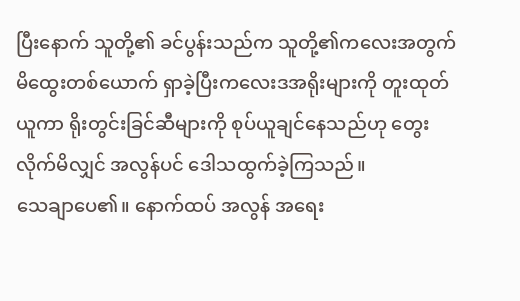ပြီးနောက် သူတို့၏ ခင်ပွန်းသည်က သူတို့၏ကလေးအတွက် မိထွေးတစ်ယောက် ရှာခဲ့ပြီးကလေးဒအရိုးများကို တူးထုတ်ယူကာ ရိုးတွင်းခြင်ဆီများကို စုပ်ယူချင်နေသည်ဟု တွေးလိုက်မိလျှင် အလွန်ပင် ဒေါသထွက်ခဲ့ကြသည်။
သေချာပေ၏။ နောက်ထပ် အလွန် အရေး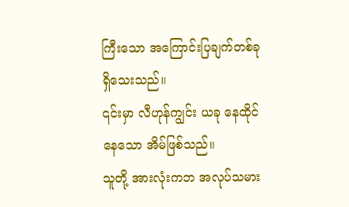ကြီးသော အကြောင်းပြချက်တစ်ခု ရှိသေးသည်။
၎င်းမှာ လီဟုန်ကျွင်း ယခု နေထိုင်နေသော အိမ်ဖြစ်သည်။
သူတို့ အားလုံးကဘ အလုပ်သမား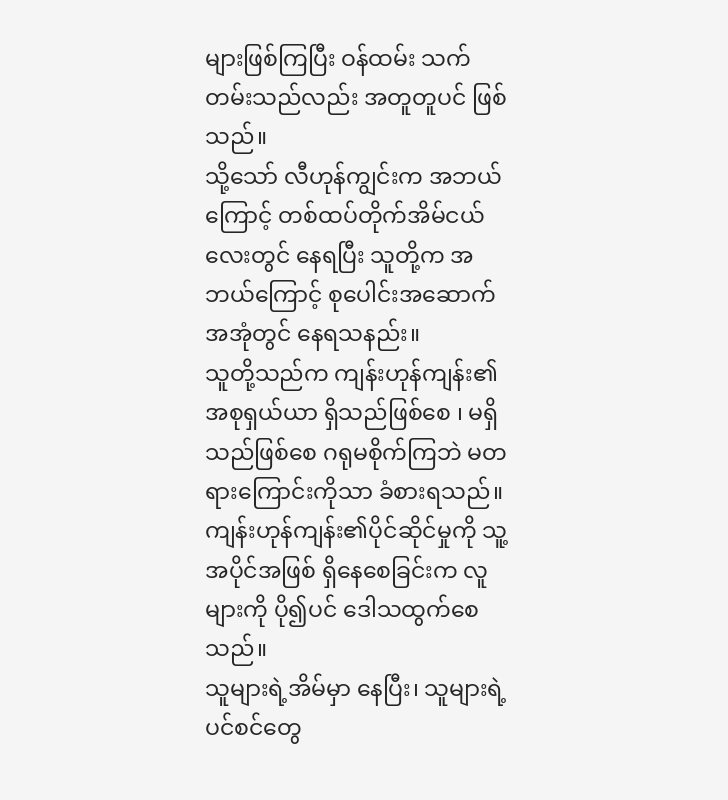များဖြစ်ကြပြီး ဝန်ထမ်း သက်တမ်းသည်လည်း အတူတူပင် ဖြစ်သည်။
သို့သော် လီဟုန်ကျွင်းက အဘယ်ကြောင့် တစ်ထပ်တိုက်အိမ်ငယ်လေးတွင် နေရပြီး သူတို့က အဘယ်ကြောင့် စုပေါင်းအဆောက်အအုံတွင် နေရသနည်း။
သူတို့သည်က ကျန်းဟုန်ကျန်း၏ အစုရှယ်ယာ ရှိသည်ဖြစ်စေ ၊ မရှိသည်ဖြစ်စေ ဂရုမစိုက်ကြဘဲ မတရားကြောင်းကိုသာ ခံစားရသည်။
ကျန်းဟုန်ကျန်း၏ပိုင်ဆိုင်မှုကို သူ့အပိုင်အဖြစ် ရှိနေစေခြင်းက လူများကို ပို၍ပင် ဒေါသထွက်စေသည်။
သူများရဲ့အိမ်မှာ နေပြီး၊ သူများရဲ့ ပင်စင်တွေ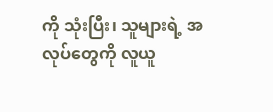ကို သုံးပြီး၊ သူများရဲ့ အလုပ်တွေကို လူယူ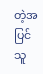တဲ့အပြင် သူ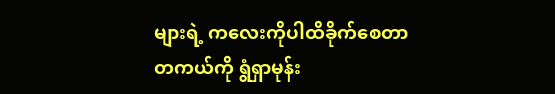များရဲ့ ကလေးကိုပါထိခိုက်စေတာ တကယ်ကို ရွံရှာမုန်း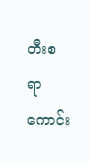တီးစရာ ကောင်း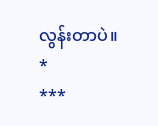လွန်းတာပဲ။
*
***